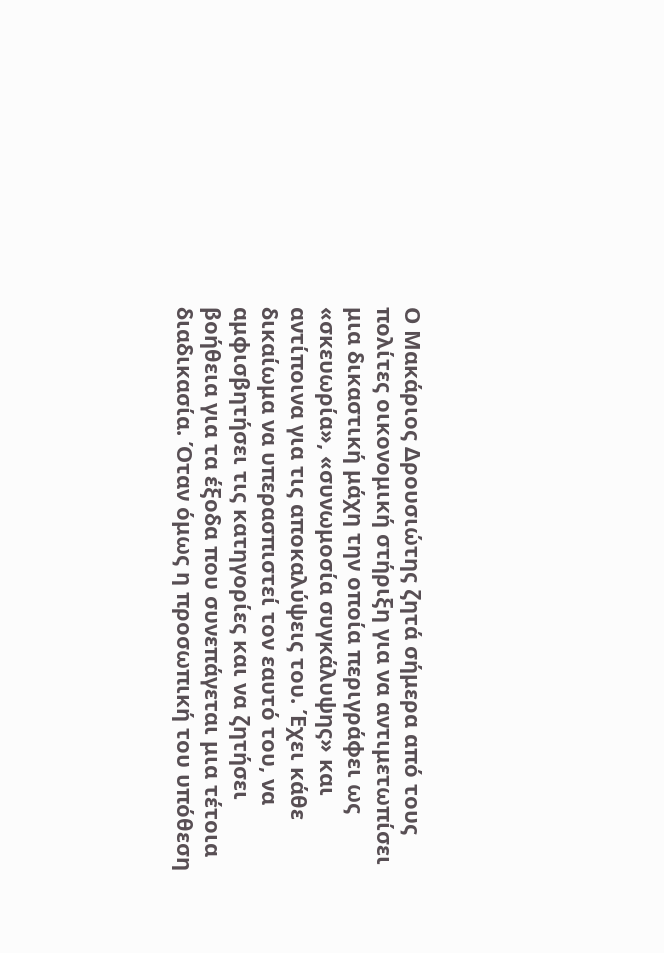Ο Μακάριος Δρουσιώτης ζητά σήμερα από τους πολίτες οικονομική στήριξη για να αντιμετωπίσει μια δικαστική μάχη την οποία περιγράφει ως «σκευωρία», «συνωμοσία συγκάλυψης» και αντίποινα για τις αποκαλύψεις του. Έχει κάθε δικαίωμα να υπερασπιστεί τον εαυτό του, να αμφισβητήσει τις κατηγορίες και να ζητήσει βοήθεια για τα έξοδα που συνεπάγεται μια τέτοια διαδικασία. Όταν όμως η προσωπική του υπόθεση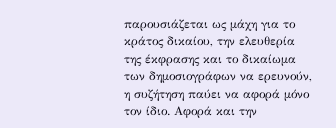παρουσιάζεται ως μάχη για το κράτος δικαίου, την ελευθερία της έκφρασης και το δικαίωμα των δημοσιογράφων να ερευνούν, η συζήτηση παύει να αφορά μόνο τον ίδιο. Αφορά και την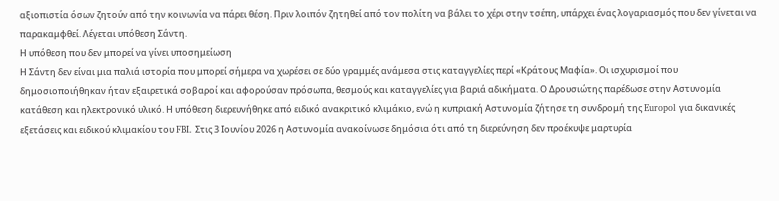αξιοπιστία όσων ζητούν από την κοινωνία να πάρει θέση. Πριν λοιπόν ζητηθεί από τον πολίτη να βάλει το χέρι στην τσέπη, υπάρχει ένας λογαριασμός που δεν γίνεται να παρακαμφθεί. Λέγεται υπόθεση Σάντη.
Η υπόθεση που δεν μπορεί να γίνει υποσημείωση
Η Σάντη δεν είναι μια παλιά ιστορία που μπορεί σήμερα να χωρέσει σε δύο γραμμές ανάμεσα στις καταγγελίες περί «Κράτους Μαφία». Οι ισχυρισμοί που δημοσιοποιήθηκαν ήταν εξαιρετικά σοβαροί και αφορούσαν πρόσωπα, θεσμούς και καταγγελίες για βαριά αδικήματα. Ο Δρουσιώτης παρέδωσε στην Αστυνομία κατάθεση και ηλεκτρονικό υλικό. Η υπόθεση διερευνήθηκε από ειδικό ανακριτικό κλιμάκιο, ενώ η κυπριακή Αστυνομία ζήτησε τη συνδρομή της Europol για δικανικές εξετάσεις και ειδικού κλιμακίου του FBI. Στις 3 Ιουνίου 2026 η Αστυνομία ανακοίνωσε δημόσια ότι από τη διερεύνηση δεν προέκυψε μαρτυρία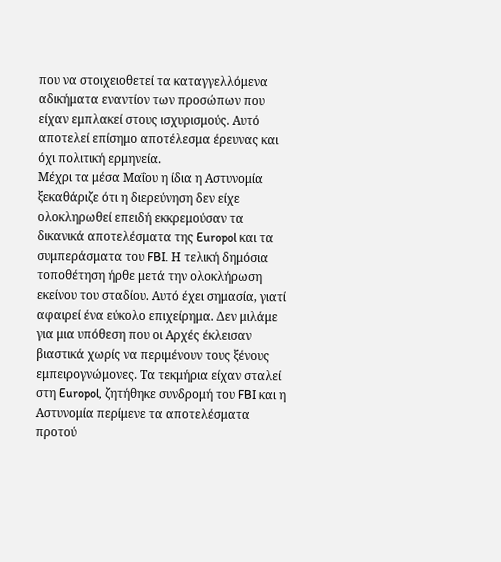που να στοιχειοθετεί τα καταγγελλόμενα αδικήματα εναντίον των προσώπων που είχαν εμπλακεί στους ισχυρισμούς. Αυτό αποτελεί επίσημο αποτέλεσμα έρευνας και όχι πολιτική ερμηνεία.
Μέχρι τα μέσα Μαΐου η ίδια η Αστυνομία ξεκαθάριζε ότι η διερεύνηση δεν είχε ολοκληρωθεί επειδή εκκρεμούσαν τα δικανικά αποτελέσματα της Europol και τα συμπεράσματα του FBI. Η τελική δημόσια τοποθέτηση ήρθε μετά την ολοκλήρωση εκείνου του σταδίου. Αυτό έχει σημασία, γιατί αφαιρεί ένα εύκολο επιχείρημα. Δεν μιλάμε για μια υπόθεση που οι Αρχές έκλεισαν βιαστικά χωρίς να περιμένουν τους ξένους εμπειρογνώμονες. Τα τεκμήρια είχαν σταλεί στη Europol, ζητήθηκε συνδρομή του FBI και η Αστυνομία περίμενε τα αποτελέσματα προτού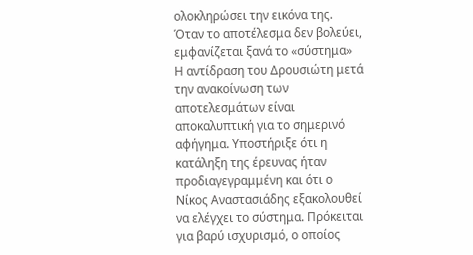ολοκληρώσει την εικόνα της.
Όταν το αποτέλεσμα δεν βολεύει, εμφανίζεται ξανά το «σύστημα»
Η αντίδραση του Δρουσιώτη μετά την ανακοίνωση των αποτελεσμάτων είναι αποκαλυπτική για το σημερινό αφήγημα. Υποστήριξε ότι η κατάληξη της έρευνας ήταν προδιαγεγραμμένη και ότι ο Νίκος Αναστασιάδης εξακολουθεί να ελέγχει το σύστημα. Πρόκειται για βαρύ ισχυρισμό, ο οποίος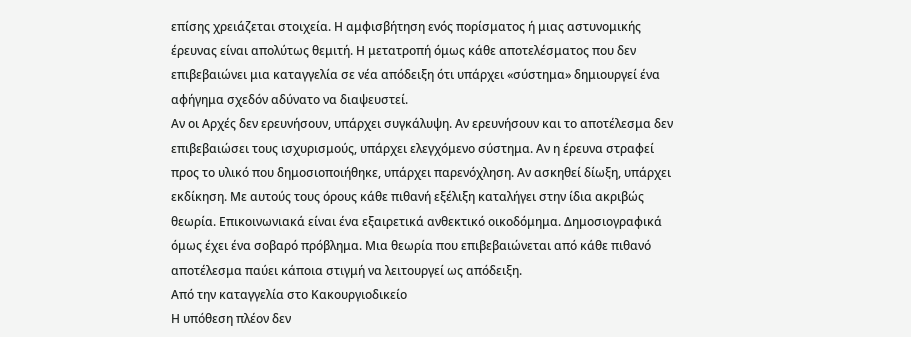επίσης χρειάζεται στοιχεία. Η αμφισβήτηση ενός πορίσματος ή μιας αστυνομικής έρευνας είναι απολύτως θεμιτή. Η μετατροπή όμως κάθε αποτελέσματος που δεν επιβεβαιώνει μια καταγγελία σε νέα απόδειξη ότι υπάρχει «σύστημα» δημιουργεί ένα αφήγημα σχεδόν αδύνατο να διαψευστεί.
Αν οι Αρχές δεν ερευνήσουν, υπάρχει συγκάλυψη. Αν ερευνήσουν και το αποτέλεσμα δεν επιβεβαιώσει τους ισχυρισμούς, υπάρχει ελεγχόμενο σύστημα. Αν η έρευνα στραφεί προς το υλικό που δημοσιοποιήθηκε, υπάρχει παρενόχληση. Αν ασκηθεί δίωξη, υπάρχει εκδίκηση. Με αυτούς τους όρους κάθε πιθανή εξέλιξη καταλήγει στην ίδια ακριβώς θεωρία. Επικοινωνιακά είναι ένα εξαιρετικά ανθεκτικό οικοδόμημα. Δημοσιογραφικά όμως έχει ένα σοβαρό πρόβλημα. Μια θεωρία που επιβεβαιώνεται από κάθε πιθανό αποτέλεσμα παύει κάποια στιγμή να λειτουργεί ως απόδειξη.
Από την καταγγελία στο Κακουργιοδικείο
Η υπόθεση πλέον δεν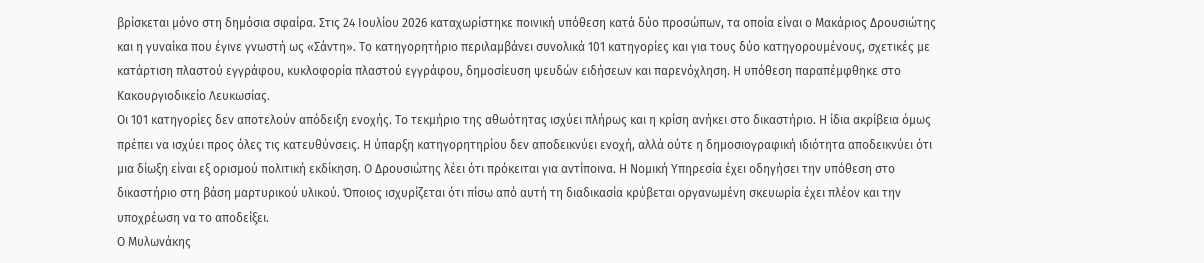βρίσκεται μόνο στη δημόσια σφαίρα. Στις 24 Ιουλίου 2026 καταχωρίστηκε ποινική υπόθεση κατά δύο προσώπων, τα οποία είναι ο Μακάριος Δρουσιώτης και η γυναίκα που έγινε γνωστή ως «Σάντη». Το κατηγορητήριο περιλαμβάνει συνολικά 101 κατηγορίες και για τους δύο κατηγορουμένους, σχετικές με κατάρτιση πλαστού εγγράφου, κυκλοφορία πλαστού εγγράφου, δημοσίευση ψευδών ειδήσεων και παρενόχληση. Η υπόθεση παραπέμφθηκε στο Κακουργιοδικείο Λευκωσίας.
Οι 101 κατηγορίες δεν αποτελούν απόδειξη ενοχής. Το τεκμήριο της αθωότητας ισχύει πλήρως και η κρίση ανήκει στο δικαστήριο. Η ίδια ακρίβεια όμως πρέπει να ισχύει προς όλες τις κατευθύνσεις. Η ύπαρξη κατηγορητηρίου δεν αποδεικνύει ενοχή, αλλά ούτε η δημοσιογραφική ιδιότητα αποδεικνύει ότι μια δίωξη είναι εξ ορισμού πολιτική εκδίκηση. Ο Δρουσιώτης λέει ότι πρόκειται για αντίποινα. Η Νομική Υπηρεσία έχει οδηγήσει την υπόθεση στο δικαστήριο στη βάση μαρτυρικού υλικού. Όποιος ισχυρίζεται ότι πίσω από αυτή τη διαδικασία κρύβεται οργανωμένη σκευωρία έχει πλέον και την υποχρέωση να το αποδείξει.
Ο Μυλωνάκης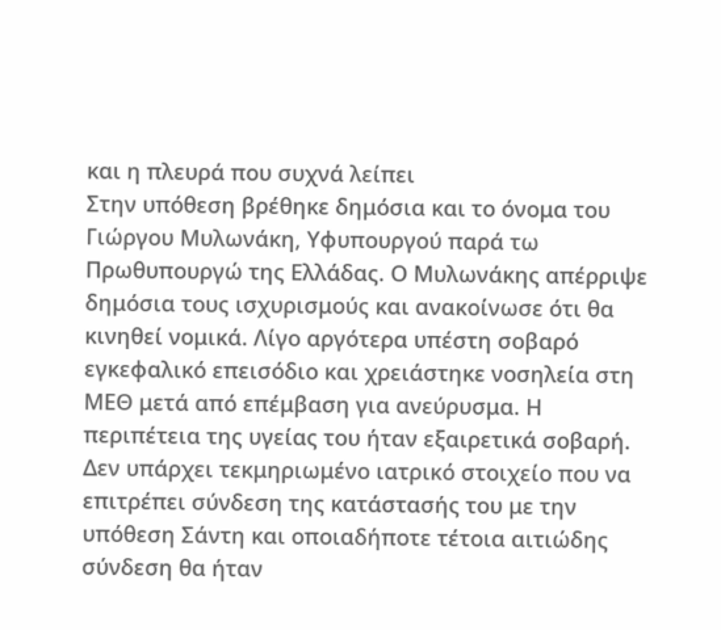και η πλευρά που συχνά λείπει
Στην υπόθεση βρέθηκε δημόσια και το όνομα του Γιώργου Μυλωνάκη, Υφυπουργού παρά τω Πρωθυπουργώ της Ελλάδας. Ο Μυλωνάκης απέρριψε δημόσια τους ισχυρισμούς και ανακοίνωσε ότι θα κινηθεί νομικά. Λίγο αργότερα υπέστη σοβαρό εγκεφαλικό επεισόδιο και χρειάστηκε νοσηλεία στη ΜΕΘ μετά από επέμβαση για ανεύρυσμα. Η περιπέτεια της υγείας του ήταν εξαιρετικά σοβαρή. Δεν υπάρχει τεκμηριωμένο ιατρικό στοιχείο που να επιτρέπει σύνδεση της κατάστασής του με την υπόθεση Σάντη και οποιαδήποτε τέτοια αιτιώδης σύνδεση θα ήταν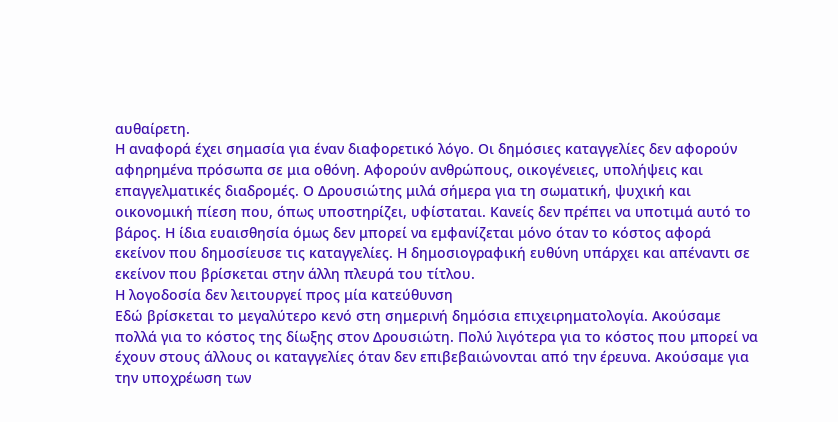αυθαίρετη.
Η αναφορά έχει σημασία για έναν διαφορετικό λόγο. Οι δημόσιες καταγγελίες δεν αφορούν αφηρημένα πρόσωπα σε μια οθόνη. Αφορούν ανθρώπους, οικογένειες, υπολήψεις και επαγγελματικές διαδρομές. Ο Δρουσιώτης μιλά σήμερα για τη σωματική, ψυχική και οικονομική πίεση που, όπως υποστηρίζει, υφίσταται. Κανείς δεν πρέπει να υποτιμά αυτό το βάρος. Η ίδια ευαισθησία όμως δεν μπορεί να εμφανίζεται μόνο όταν το κόστος αφορά εκείνον που δημοσίευσε τις καταγγελίες. Η δημοσιογραφική ευθύνη υπάρχει και απέναντι σε εκείνον που βρίσκεται στην άλλη πλευρά του τίτλου.
Η λογοδοσία δεν λειτουργεί προς μία κατεύθυνση
Εδώ βρίσκεται το μεγαλύτερο κενό στη σημερινή δημόσια επιχειρηματολογία. Ακούσαμε πολλά για το κόστος της δίωξης στον Δρουσιώτη. Πολύ λιγότερα για το κόστος που μπορεί να έχουν στους άλλους οι καταγγελίες όταν δεν επιβεβαιώνονται από την έρευνα. Ακούσαμε για την υποχρέωση των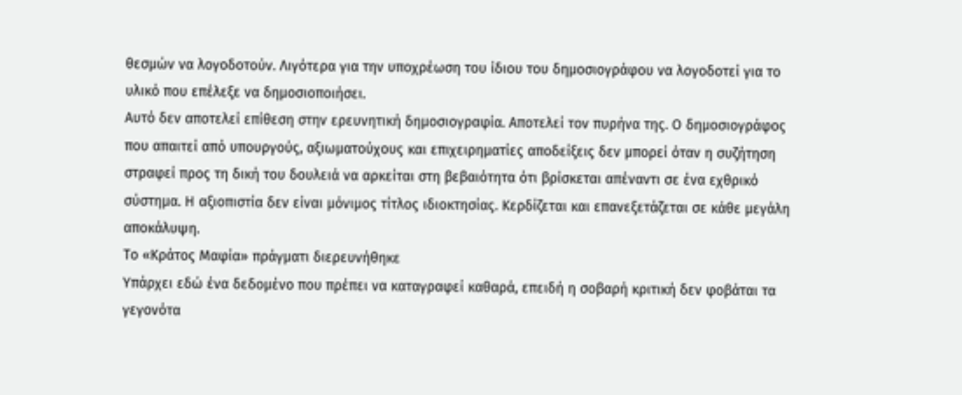θεσμών να λογοδοτούν. Λιγότερα για την υποχρέωση του ίδιου του δημοσιογράφου να λογοδοτεί για το υλικό που επέλεξε να δημοσιοποιήσει.
Αυτό δεν αποτελεί επίθεση στην ερευνητική δημοσιογραφία. Αποτελεί τον πυρήνα της. Ο δημοσιογράφος που απαιτεί από υπουργούς, αξιωματούχους και επιχειρηματίες αποδείξεις δεν μπορεί όταν η συζήτηση στραφεί προς τη δική του δουλειά να αρκείται στη βεβαιότητα ότι βρίσκεται απέναντι σε ένα εχθρικό σύστημα. Η αξιοπιστία δεν είναι μόνιμος τίτλος ιδιοκτησίας. Κερδίζεται και επανεξετάζεται σε κάθε μεγάλη αποκάλυψη.
Το «Κράτος Μαφία» πράγματι διερευνήθηκε
Υπάρχει εδώ ένα δεδομένο που πρέπει να καταγραφεί καθαρά, επειδή η σοβαρή κριτική δεν φοβάται τα γεγονότα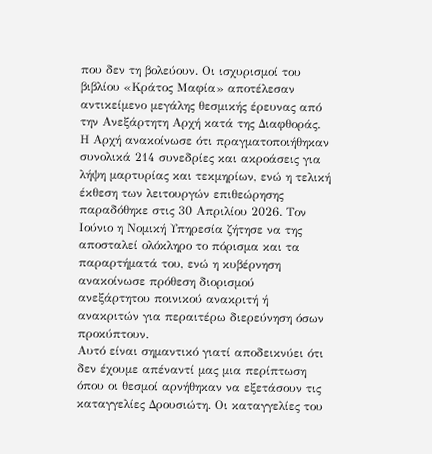που δεν τη βολεύουν. Οι ισχυρισμοί του βιβλίου «Κράτος Μαφία» αποτέλεσαν αντικείμενο μεγάλης θεσμικής έρευνας από την Ανεξάρτητη Αρχή κατά της Διαφθοράς. Η Αρχή ανακοίνωσε ότι πραγματοποιήθηκαν συνολικά 214 συνεδρίες και ακροάσεις για λήψη μαρτυρίας και τεκμηρίων, ενώ η τελική έκθεση των λειτουργών επιθεώρησης παραδόθηκε στις 30 Απριλίου 2026. Τον Ιούνιο η Νομική Υπηρεσία ζήτησε να της αποσταλεί ολόκληρο το πόρισμα και τα παραρτήματά του, ενώ η κυβέρνηση ανακοίνωσε πρόθεση διορισμού ανεξάρτητου ποινικού ανακριτή ή ανακριτών για περαιτέρω διερεύνηση όσων προκύπτουν.
Αυτό είναι σημαντικό γιατί αποδεικνύει ότι δεν έχουμε απέναντί μας μια περίπτωση όπου οι θεσμοί αρνήθηκαν να εξετάσουν τις καταγγελίες Δρουσιώτη. Οι καταγγελίες του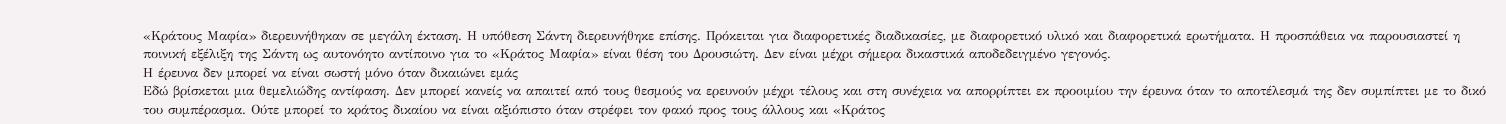«Κράτους Μαφία» διερευνήθηκαν σε μεγάλη έκταση. Η υπόθεση Σάντη διερευνήθηκε επίσης. Πρόκειται για διαφορετικές διαδικασίες, με διαφορετικό υλικό και διαφορετικά ερωτήματα. Η προσπάθεια να παρουσιαστεί η ποινική εξέλιξη της Σάντη ως αυτονόητο αντίποινο για το «Κράτος Μαφία» είναι θέση του Δρουσιώτη. Δεν είναι μέχρι σήμερα δικαστικά αποδεδειγμένο γεγονός.
Η έρευνα δεν μπορεί να είναι σωστή μόνο όταν δικαιώνει εμάς
Εδώ βρίσκεται μια θεμελιώδης αντίφαση. Δεν μπορεί κανείς να απαιτεί από τους θεσμούς να ερευνούν μέχρι τέλους και στη συνέχεια να απορρίπτει εκ προοιμίου την έρευνα όταν το αποτέλεσμά της δεν συμπίπτει με το δικό του συμπέρασμα. Ούτε μπορεί το κράτος δικαίου να είναι αξιόπιστο όταν στρέφει τον φακό προς τους άλλους και «Κράτος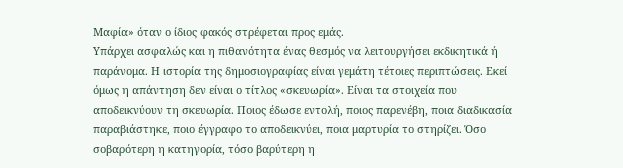Μαφία» όταν ο ίδιος φακός στρέφεται προς εμάς.
Υπάρχει ασφαλώς και η πιθανότητα ένας θεσμός να λειτουργήσει εκδικητικά ή παράνομα. Η ιστορία της δημοσιογραφίας είναι γεμάτη τέτοιες περιπτώσεις. Εκεί όμως η απάντηση δεν είναι ο τίτλος «σκευωρία». Είναι τα στοιχεία που αποδεικνύουν τη σκευωρία. Ποιος έδωσε εντολή, ποιος παρενέβη, ποια διαδικασία παραβιάστηκε, ποιο έγγραφο το αποδεικνύει, ποια μαρτυρία το στηρίζει. Όσο σοβαρότερη η κατηγορία, τόσο βαρύτερη η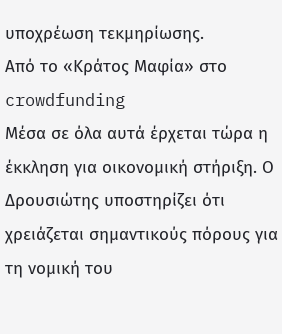υποχρέωση τεκμηρίωσης.
Από το «Κράτος Μαφία» στο crowdfunding
Μέσα σε όλα αυτά έρχεται τώρα η έκκληση για οικονομική στήριξη. Ο Δρουσιώτης υποστηρίζει ότι χρειάζεται σημαντικούς πόρους για τη νομική του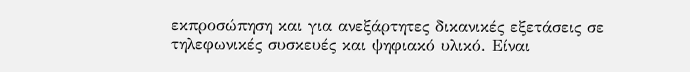εκπροσώπηση και για ανεξάρτητες δικανικές εξετάσεις σε τηλεφωνικές συσκευές και ψηφιακό υλικό. Είναι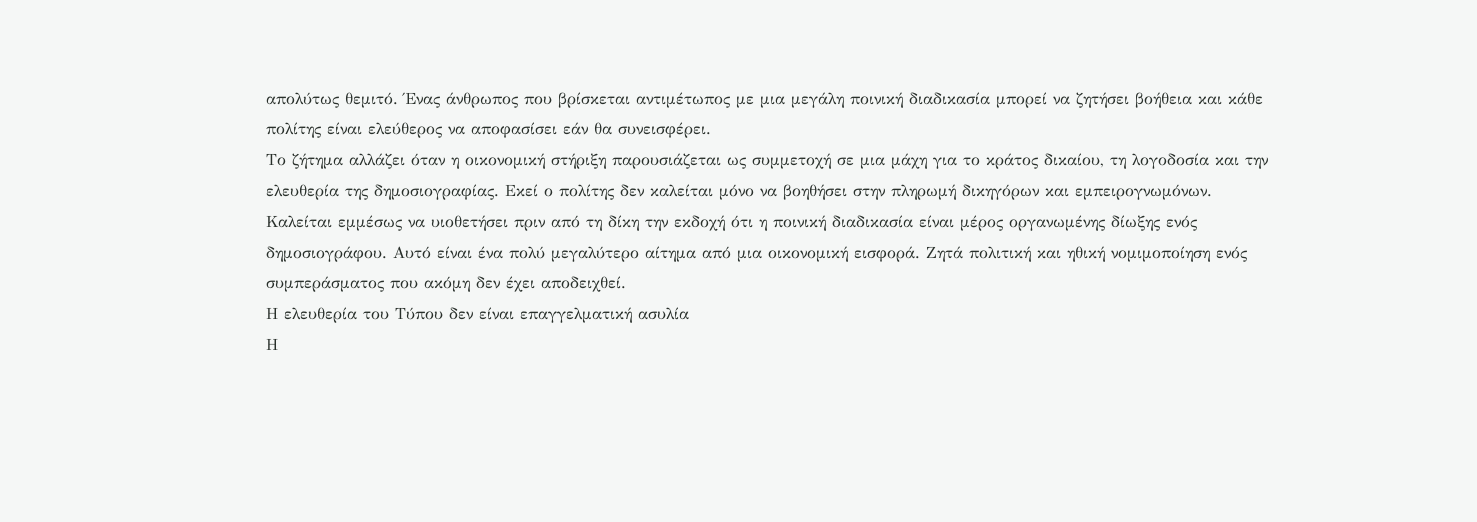απολύτως θεμιτό. Ένας άνθρωπος που βρίσκεται αντιμέτωπος με μια μεγάλη ποινική διαδικασία μπορεί να ζητήσει βοήθεια και κάθε πολίτης είναι ελεύθερος να αποφασίσει εάν θα συνεισφέρει.
Το ζήτημα αλλάζει όταν η οικονομική στήριξη παρουσιάζεται ως συμμετοχή σε μια μάχη για το κράτος δικαίου, τη λογοδοσία και την ελευθερία της δημοσιογραφίας. Εκεί ο πολίτης δεν καλείται μόνο να βοηθήσει στην πληρωμή δικηγόρων και εμπειρογνωμόνων. Καλείται εμμέσως να υιοθετήσει πριν από τη δίκη την εκδοχή ότι η ποινική διαδικασία είναι μέρος οργανωμένης δίωξης ενός δημοσιογράφου. Αυτό είναι ένα πολύ μεγαλύτερο αίτημα από μια οικονομική εισφορά. Ζητά πολιτική και ηθική νομιμοποίηση ενός συμπεράσματος που ακόμη δεν έχει αποδειχθεί.
Η ελευθερία του Τύπου δεν είναι επαγγελματική ασυλία
Η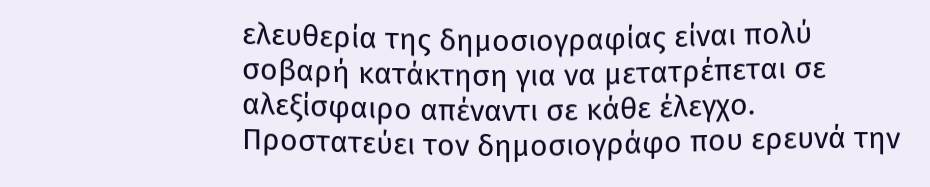ελευθερία της δημοσιογραφίας είναι πολύ σοβαρή κατάκτηση για να μετατρέπεται σε αλεξίσφαιρο απέναντι σε κάθε έλεγχο. Προστατεύει τον δημοσιογράφο που ερευνά την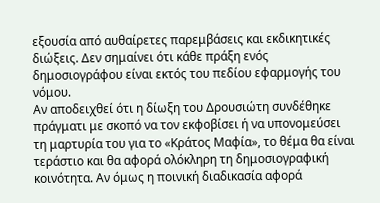εξουσία από αυθαίρετες παρεμβάσεις και εκδικητικές διώξεις. Δεν σημαίνει ότι κάθε πράξη ενός δημοσιογράφου είναι εκτός του πεδίου εφαρμογής του νόμου.
Αν αποδειχθεί ότι η δίωξη του Δρουσιώτη συνδέθηκε πράγματι με σκοπό να τον εκφοβίσει ή να υπονομεύσει τη μαρτυρία του για το «Κράτος Μαφία», το θέμα θα είναι τεράστιο και θα αφορά ολόκληρη τη δημοσιογραφική κοινότητα. Αν όμως η ποινική διαδικασία αφορά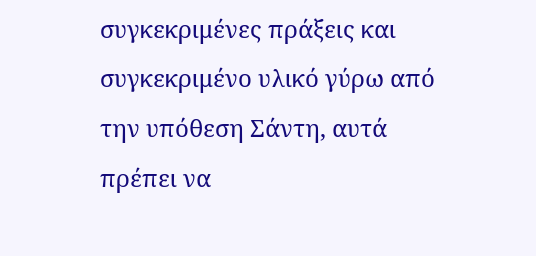συγκεκριμένες πράξεις και συγκεκριμένο υλικό γύρω από την υπόθεση Σάντη, αυτά πρέπει να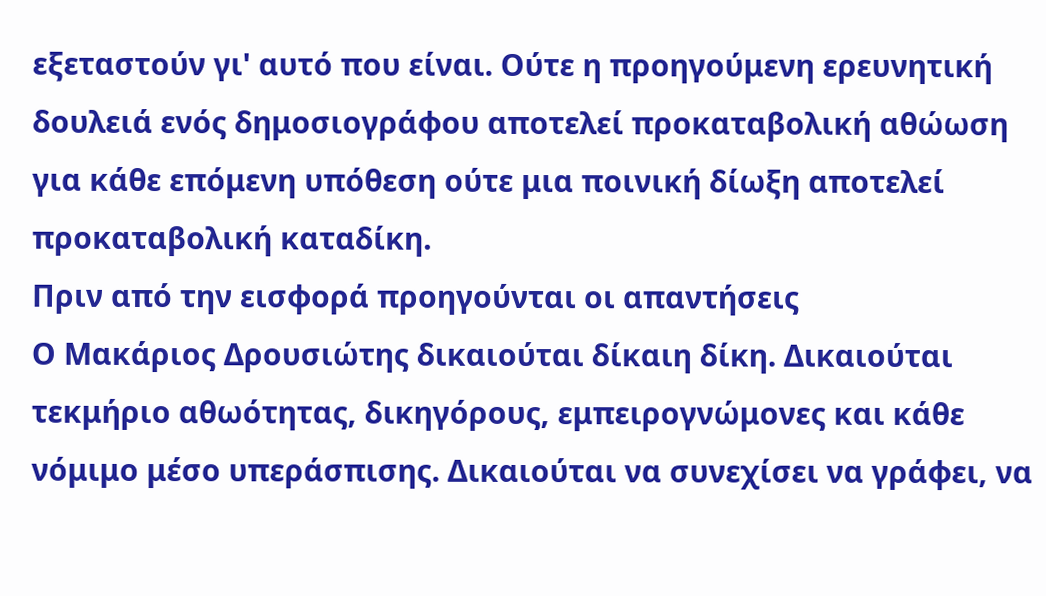εξεταστούν γι' αυτό που είναι. Ούτε η προηγούμενη ερευνητική δουλειά ενός δημοσιογράφου αποτελεί προκαταβολική αθώωση για κάθε επόμενη υπόθεση ούτε μια ποινική δίωξη αποτελεί προκαταβολική καταδίκη.
Πριν από την εισφορά προηγούνται οι απαντήσεις
Ο Μακάριος Δρουσιώτης δικαιούται δίκαιη δίκη. Δικαιούται τεκμήριο αθωότητας, δικηγόρους, εμπειρογνώμονες και κάθε νόμιμο μέσο υπεράσπισης. Δικαιούται να συνεχίσει να γράφει, να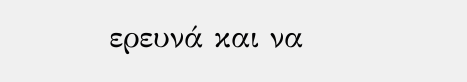ερευνά και να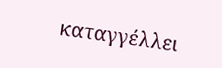καταγγέλλει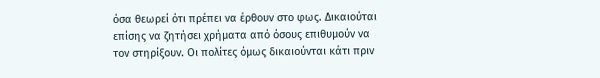όσα θεωρεί ότι πρέπει να έρθουν στο φως. Δικαιούται επίσης να ζητήσει χρήματα από όσους επιθυμούν να τον στηρίξουν. Οι πολίτες όμως δικαιούνται κάτι πριν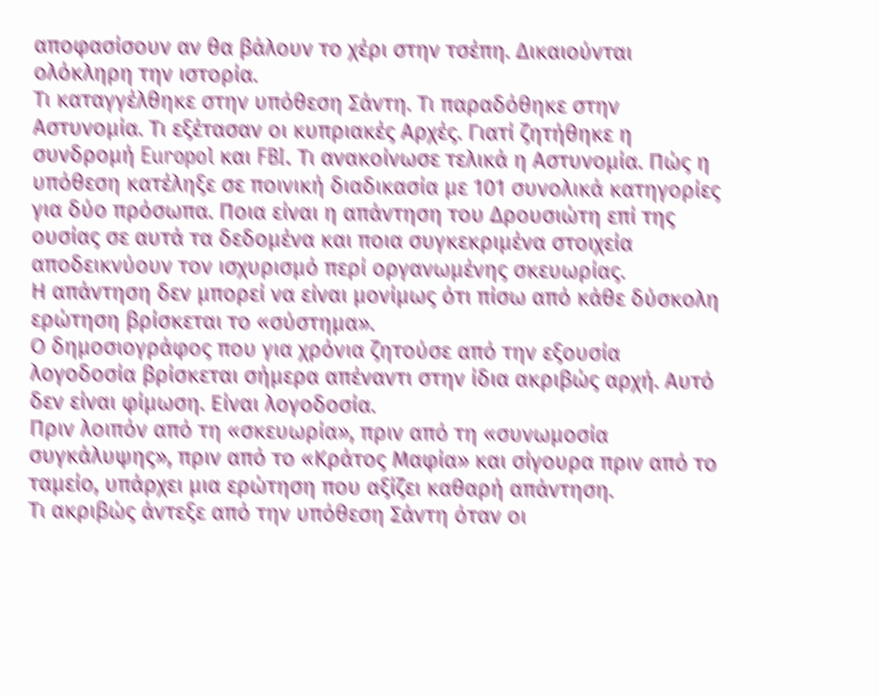αποφασίσουν αν θα βάλουν το χέρι στην τσέπη. Δικαιούνται ολόκληρη την ιστορία.
Τι καταγγέλθηκε στην υπόθεση Σάντη. Τι παραδόθηκε στην Αστυνομία. Τι εξέτασαν οι κυπριακές Αρχές. Γιατί ζητήθηκε η συνδρομή Europol και FBI. Τι ανακοίνωσε τελικά η Αστυνομία. Πώς η υπόθεση κατέληξε σε ποινική διαδικασία με 101 συνολικά κατηγορίες για δύο πρόσωπα. Ποια είναι η απάντηση του Δρουσιώτη επί της ουσίας σε αυτά τα δεδομένα και ποια συγκεκριμένα στοιχεία αποδεικνύουν τον ισχυρισμό περί οργανωμένης σκευωρίας.
Η απάντηση δεν μπορεί να είναι μονίμως ότι πίσω από κάθε δύσκολη ερώτηση βρίσκεται το «σύστημα».
Ο δημοσιογράφος που για χρόνια ζητούσε από την εξουσία λογοδοσία βρίσκεται σήμερα απέναντι στην ίδια ακριβώς αρχή. Αυτό δεν είναι φίμωση. Είναι λογοδοσία.
Πριν λοιπόν από τη «σκευωρία», πριν από τη «συνωμοσία συγκάλυψης», πριν από το «Κράτος Μαφία» και σίγουρα πριν από το ταμείο, υπάρχει μια ερώτηση που αξίζει καθαρή απάντηση.
Τι ακριβώς άντεξε από την υπόθεση Σάντη όταν οι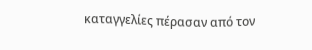καταγγελίες πέρασαν από τον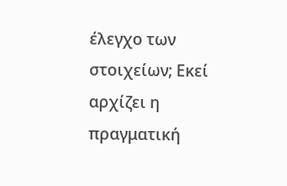έλεγχο των στοιχείων; Εκεί αρχίζει η πραγματική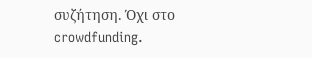συζήτηση. Όχι στο crowdfunding.